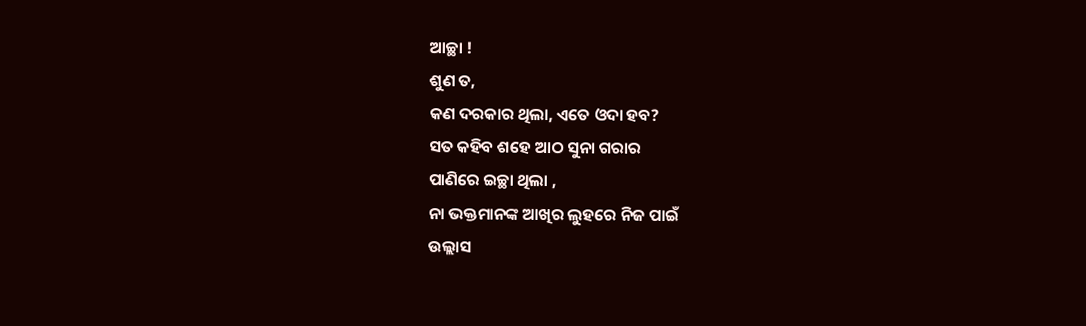ଆଚ୍ଛା !
ଶୁଣ ତ,
କଣ ଦରକାର ଥିଲା, ଏତେ ଓଦା ହବ?
ସତ କହିବ ଶହେ ଆଠ ସୁନା ଗରାର
ପାଣିରେ ଇଚ୍ଛା ଥିଲା ,
ନା ଭକ୍ତମାନଙ୍କ ଆଖିର ଲୁହରେ ନିଜ ପାଇଁ
ଉଲ୍ଲାସ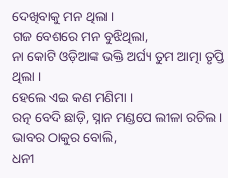ଦେଖିବାକୁ ମନ ଥିଲା ।
ଗଜ ବେଶରେ ମନ ବୁଝିଥିଲା,
ନା କୋଟି ଓଡ଼ିଆଙ୍କ ଭକ୍ତି ଅର୍ଘ୍ୟ ତୁମ ଆତ୍ମା ତୃପ୍ତି ଥିଲା ।
ହେଲେ ଏଇ କଣ ମଣିମା ।
ରତ୍ନ ବେଦି ଛାଡ଼ି, ସ୍ନାନ ମଣ୍ଡପେ ଲୀଳା ରଚିଲ ।
ଭାବର ଠାକୁର ବୋଲି,
ଧନୀ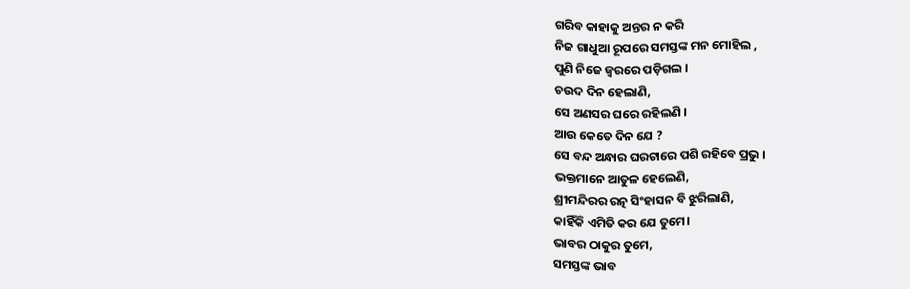ଗରିବ କାହାକୁ ଅନ୍ତର ନ କରି
ନିଜ ଗାଧୁଆ ରୂପରେ ସମସ୍ତଙ୍କ ମନ ମୋହିଲ ,
ପୁଣି ନିଜେ ଜ୍ୱରରେ ପଡ଼ିଗଲ ।
ଚଉଦ ଦିନ ହେଲାଣି,
ସେ ଅଣସର ଘରେ ରହିଲଣି ।
ଆଉ କେତେ ଦିନ ଯେ ?
ସେ ବନ୍ଦ ଅନ୍ଧାର ଘରଟାରେ ପଶି ରହିବେ ପ୍ରଭୁ ।
ଭକ୍ତମାନେ ଆତୁଳ ହେଲେଣି,
ଶ୍ରୀମନ୍ଦିରର ରତ୍ନ ସିଂହାସନ ବି ଝୁରିଲାଣି,
କାହିଁକି ଏମିତି କର ଯେ ତୁମେ।
ଭାବର ଠାକୁର ତୁମେ,
ସମସ୍ତଙ୍କ ଭାବ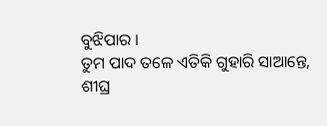ବୁଝିପାର ।
ତୁମ ପାଦ ତଳେ ଏତିକି ଗୁହାରି ସାଆନ୍ତେ,
ଶୀଘ୍ର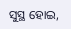ସୁସ୍ଥ ହୋଇ,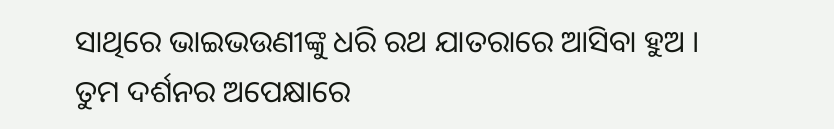ସାଥିରେ ଭାଇଭଉଣୀଙ୍କୁ ଧରି ରଥ ଯାତରାରେ ଆସିବା ହୁଅ ।
ତୁମ ଦର୍ଶନର ଅପେକ୍ଷାରେ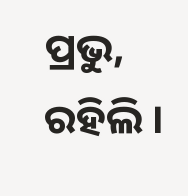ପ୍ରଭୁ,
ରହିଲି ।